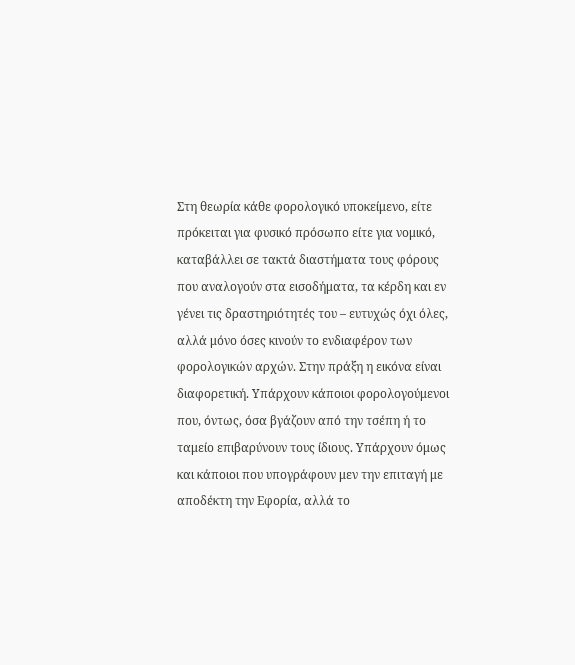Στη θεωρία κάθε φορολογικό υποκείμενο, είτε πρόκειται για φυσικό πρόσωπο είτε για νομικό, καταβάλλει σε τακτά διαστήματα τους φόρους που αναλογούν στα εισοδήματα, τα κέρδη και εν γένει τις δραστηριότητές του – ευτυχώς όχι όλες, αλλά μόνο όσες κινούν το ενδιαφέρον των φορολογικών αρχών. Στην πράξη η εικόνα είναι διαφορετική. Υπάρχουν κάποιοι φορολογούμενοι που, όντως, όσα βγάζουν από την τσέπη ή το ταμείο επιβαρύνουν τους ίδιους. Υπάρχουν όμως και κάποιοι που υπογράφουν μεν την επιταγή με αποδέκτη την Εφορία, αλλά το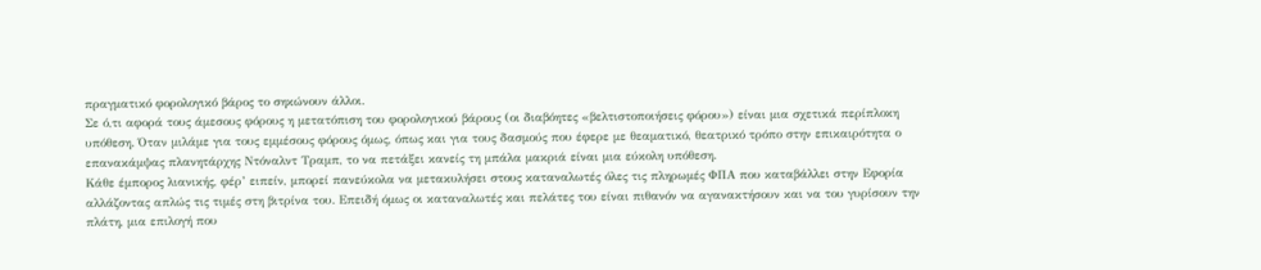πραγματικό φορολογικό βάρος το σηκώνουν άλλοι.
Σε ό,τι αφορά τους άμεσους φόρους η μετατόπιση του φορολογικού βάρους (οι διαβόητες «βελτιστοποιήσεις φόρου») είναι μια σχετικά περίπλοκη υπόθεση. Όταν μιλάμε για τους εμμέσους φόρους όμως, όπως και για τους δασμούς που έφερε με θεαματικό, θεατρικό τρόπο στην επικαιρότητα ο επανακάμψας πλανητάρχης Ντόναλντ Τραμπ, το να πετάξει κανείς τη μπάλα μακριά είναι μια εύκολη υπόθεση.
Κάθε έμπορος λιανικής, φέρ’ ειπείν, μπορεί πανεύκολα να μετακυλήσει στους καταναλωτές όλες τις πληρωμές ΦΠΑ που καταβάλλει στην Εφορία αλλάζοντας απλώς τις τιμές στη βιτρίνα του. Επειδή όμως οι καταναλωτές και πελάτες του είναι πιθανόν να αγανακτήσουν και να του γυρίσουν την πλάτη, μια επιλογή που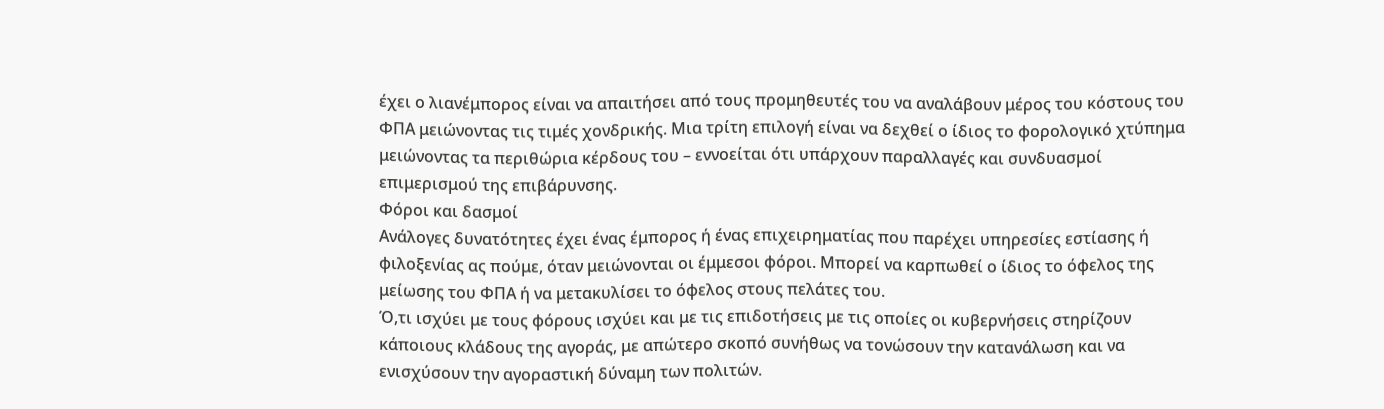έχει ο λιανέμπορος είναι να απαιτήσει από τους προμηθευτές του να αναλάβουν μέρος του κόστους του ΦΠΑ μειώνοντας τις τιμές χονδρικής. Μια τρίτη επιλογή είναι να δεχθεί ο ίδιος το φορολογικό χτύπημα μειώνοντας τα περιθώρια κέρδους του – εννοείται ότι υπάρχουν παραλλαγές και συνδυασμοί επιμερισμού της επιβάρυνσης.
Φόροι και δασμοί
Ανάλογες δυνατότητες έχει ένας έμπορος ή ένας επιχειρηματίας που παρέχει υπηρεσίες εστίασης ή φιλοξενίας ας πούμε, όταν μειώνονται οι έμμεσοι φόροι. Μπορεί να καρπωθεί ο ίδιος το όφελος της μείωσης του ΦΠΑ ή να μετακυλίσει το όφελος στους πελάτες του.
Ό,τι ισχύει με τους φόρους ισχύει και με τις επιδοτήσεις με τις οποίες οι κυβερνήσεις στηρίζουν κάποιους κλάδους της αγοράς, με απώτερο σκοπό συνήθως να τονώσουν την κατανάλωση και να ενισχύσουν την αγοραστική δύναμη των πολιτών.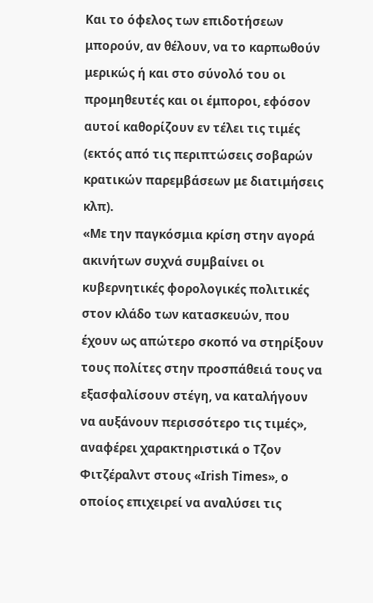Και το όφελος των επιδοτήσεων μπορούν, αν θέλουν, να το καρπωθούν μερικώς ή και στο σύνολό του οι προμηθευτές και οι έμποροι, εφόσον αυτοί καθορίζουν εν τέλει τις τιμές (εκτός από τις περιπτώσεις σοβαρών κρατικών παρεμβάσεων με διατιμήσεις κλπ).
«Με την παγκόσμια κρίση στην αγορά ακινήτων συχνά συμβαίνει οι κυβερνητικές φορολογικές πολιτικές στον κλάδο των κατασκευών, που έχουν ως απώτερο σκοπό να στηρίξουν τους πολίτες στην προσπάθειά τους να εξασφαλίσουν στέγη, να καταλήγουν να αυξάνουν περισσότερο τις τιμές», αναφέρει χαρακτηριστικά ο Τζον Φιτζέραλντ στους «Irish Times», ο οποίος επιχειρεί να αναλύσει τις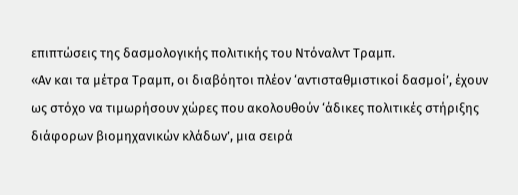επιπτώσεις της δασμολογικής πολιτικής του Ντόναλντ Τραμπ.
«Αν και τα μέτρα Τραμπ, οι διαβόητοι πλέον ‘αντισταθμιστικοί δασμοί’, έχουν ως στόχο να τιμωρήσουν χώρες που ακολουθούν ‘άδικες πολιτικές στήριξης διάφορων βιομηχανικών κλάδων’, μια σειρά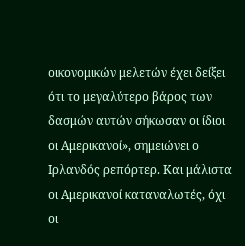οικονομικών μελετών έχει δείξει ότι το μεγαλύτερο βάρος των δασμών αυτών σήκωσαν οι ίδιοι οι Αμερικανοί», σημειώνει ο Ιρλανδός ρεπόρτερ. Και μάλιστα οι Αμερικανοί καταναλωτές, όχι οι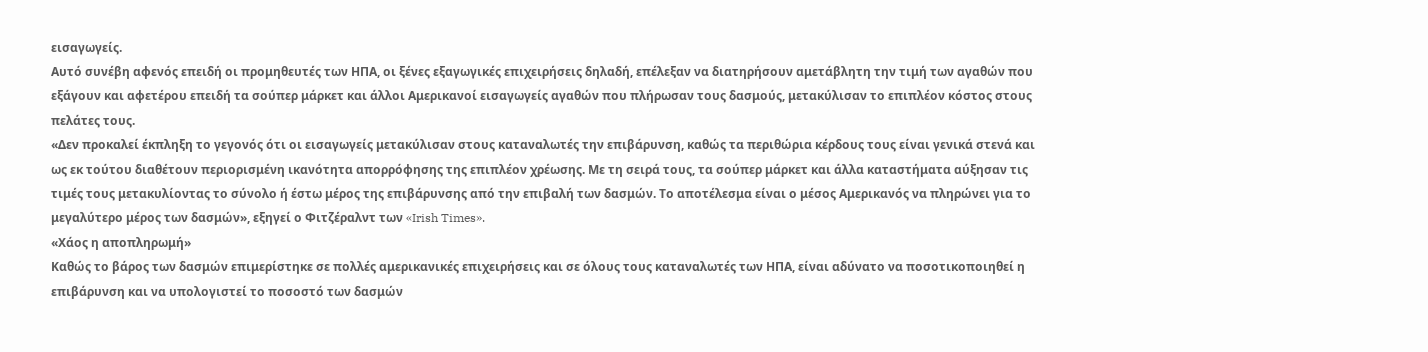εισαγωγείς.
Αυτό συνέβη αφενός επειδή οι προμηθευτές των ΗΠΑ, οι ξένες εξαγωγικές επιχειρήσεις δηλαδή, επέλεξαν να διατηρήσουν αμετάβλητη την τιμή των αγαθών που εξάγουν και αφετέρου επειδή τα σούπερ μάρκετ και άλλοι Αμερικανοί εισαγωγείς αγαθών που πλήρωσαν τους δασμούς, μετακύλισαν το επιπλέον κόστος στους πελάτες τους.
«Δεν προκαλεί έκπληξη το γεγονός ότι οι εισαγωγείς μετακύλισαν στους καταναλωτές την επιβάρυνση, καθώς τα περιθώρια κέρδους τους είναι γενικά στενά και ως εκ τούτου διαθέτουν περιορισμένη ικανότητα απορρόφησης της επιπλέον χρέωσης. Με τη σειρά τους, τα σούπερ μάρκετ και άλλα καταστήματα αύξησαν τις τιμές τους μετακυλίοντας το σύνολο ή έστω μέρος της επιβάρυνσης από την επιβαλή των δασμών. Το αποτέλεσμα είναι ο μέσος Αμερικανός να πληρώνει για το μεγαλύτερο μέρος των δασμών», εξηγεί ο Φιτζέραλντ των «Irish Times».
«Χάος η αποπληρωμή»
Καθώς το βάρος των δασμών επιμερίστηκε σε πολλές αμερικανικές επιχειρήσεις και σε όλους τους καταναλωτές των ΗΠΑ, είναι αδύνατο να ποσοτικοποιηθεί η επιβάρυνση και να υπολογιστεί το ποσοστό των δασμών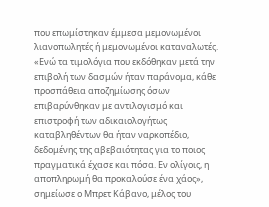που επωμίστηκαν έμμεσα μεμονωμένοι λιανοπωλητές ή μεμονωμένοι καταναλωτές.
«Ενώ τα τιμολόγια που εκδόθηκαν μετά την επιβολή των δασμών ήταν παράνομα, κάθε προσπάθεια αποζημίωσης όσων επιβαρύνθηκαν με αντιλογισμό και επιστροφή των αδικαιολογήτως καταβληθέντων θα ήταν ναρκοπέδιο, δεδομένης της αβεβαιότητας για το ποιος πραγματικά έχασε και πόσα. Εν ολίγοις, η αποπληρωμή θα προκαλούσε ένα χάος», σημείωσε ο Μπρετ Κάβανο, μέλος του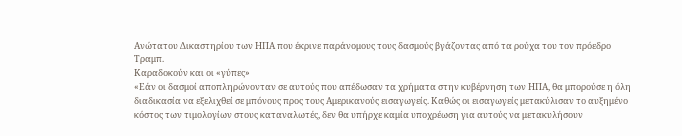Ανώτατου Δικαστηρίου των ΗΠΑ που έκρινε παράνομους τους δασμούς βγάζοντας από τα ρούχα του τον πρόεδρο Τραμπ.
Καραδοκούν και οι «γύπες»
«Εάν οι δασμοί αποπληρώνονταν σε αυτούς που απέδωσαν τα χρήματα στην κυβέρνηση των ΗΠΑ, θα μπορούσε η όλη διαδικασία να εξελιχθεί σε μπόνους προς τους Αμερικανούς εισαγωγείς. Καθώς οι εισαγωγείς μετακύλισαν το αυξημένο κόστος των τιμολογίων στους καταναλωτές, δεν θα υπήρχε καμία υποχρέωση για αυτούς να μετακυλήσουν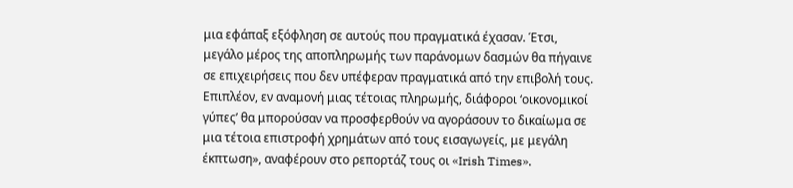μια εφάπαξ εξόφληση σε αυτούς που πραγματικά έχασαν. Έτσι, μεγάλο μέρος της αποπληρωμής των παράνομων δασμών θα πήγαινε σε επιχειρήσεις που δεν υπέφεραν πραγματικά από την επιβολή τους. Επιπλέον, εν αναμονή μιας τέτοιας πληρωμής, διάφοροι ‘οικονομικοί γύπες’ θα μπορούσαν να προσφερθούν να αγοράσουν το δικαίωμα σε μια τέτοια επιστροφή χρημάτων από τους εισαγωγείς, με μεγάλη έκπτωση», αναφέρουν στο ρεπορτάζ τους οι «Irish Times».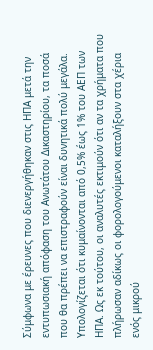Σύμφωνα με έρευνες που διενεργήθηκαν στις ΗΠΑ μετά την εντυπωσιακή απόφαση του Ανωτάτου Δικαστηρίου, τα ποσά που θα πρέπει να επιστραφούν είναι δυνητικά πολύ μεγάλα. Υπολογίζεται ότι κυμαίνονται από 0,5% έως 1% του ΑΕΠ των ΗΠΑ. Ως εκ τούτου, οι αναλυτές εκτιμούν ότι αν τα χρήματα που πλήρωσαν αδίκως οι φορολογούμενοι καταλήξουν στα χέρια ενός μικρού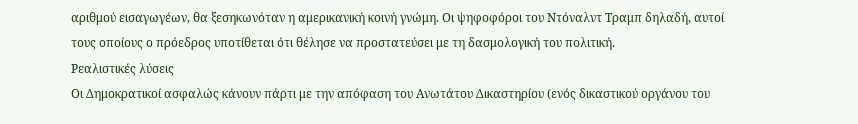αριθμού εισαγωγέων, θα ξεσηκωνόταν η αμερικανική κοινή γνώμη. Οι ψηφοφόροι του Ντόναλντ Τραμπ δηλαδή, αυτοί τους οποίους ο πρόεδρος υποτίθεται ότι θέλησε να προστατεύσει με τη δασμολογική του πολιτική.
Ρεαλιστικές λύσεις
Οι Δημοκρατικοί ασφαλώς κάνουν πάρτι με την απόφαση του Ανωτάτου Δικαστηρίου (ενός δικαστικού οργάνου του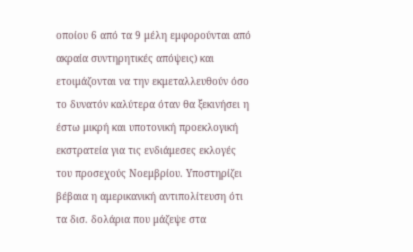οποίου 6 από τα 9 μέλη εμφορούνται από ακραία συντηρητικές απόψεις) και ετοιμάζονται να την εκμεταλλευθούν όσο το δυνατόν καλύτερα όταν θα ξεκινήσει η έστω μικρή και υποτονική προεκλογική εκστρατεία για τις ενδιάμεσες εκλογές του προσεχούς Νοεμβρίου. Υποστηρίζει βέβαια η αμερικανική αντιπολίτευση ότι τα δισ. δολάρια που μάζεψε στα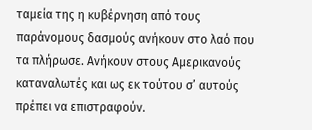ταμεία της η κυβέρνηση από τους παράνομους δασμούς ανήκουν στο λαό που τα πλήρωσε. Ανήκουν στους Αμερικανούς καταναλωτές και ως εκ τούτου σ’ αυτούς πρέπει να επιστραφούν.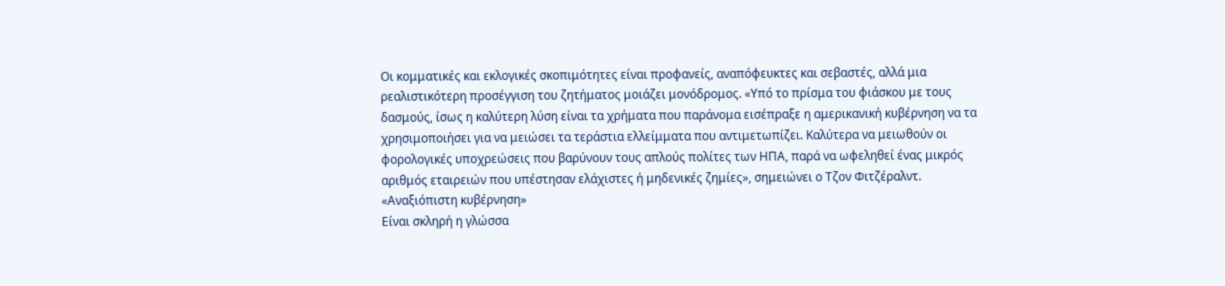Οι κομματικές και εκλογικές σκοπιμότητες είναι προφανείς, αναπόφευκτες και σεβαστές, αλλά μια ρεαλιστικότερη προσέγγιση του ζητήματος μοιάζει μονόδρομος. «Υπό το πρίσμα του φιάσκου με τους δασμούς, ίσως η καλύτερη λύση είναι τα χρήματα που παράνομα εισέπραξε η αμερικανική κυβέρνηση να τα χρησιμοποιήσει για να μειώσει τα τεράστια ελλείμματα που αντιμετωπίζει. Καλύτερα να μειωθούν οι φορολογικές υποχρεώσεις που βαρύνουν τους απλούς πολίτες των ΗΠΑ, παρά να ωφεληθεί ένας μικρός αριθμός εταιρειών που υπέστησαν ελάχιστες ή μηδενικές ζημίες», σημειώνει ο Τζον Φιτζέραλντ.
«Αναξιόπιστη κυβέρνηση»
Είναι σκληρή η γλώσσα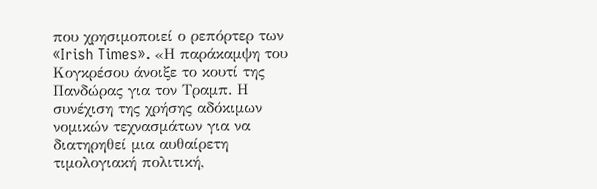που χρησιμοποιεί ο ρεπόρτερ των «Irish Times». «Η παράκαμψη του Κογκρέσου άνοιξε το κουτί της Πανδώρας για τον Τραμπ. Η συνέχιση της χρήσης αδόκιμων νομικών τεχνασμάτων για να διατηρηθεί μια αυθαίρετη τιμολογιακή πολιτική,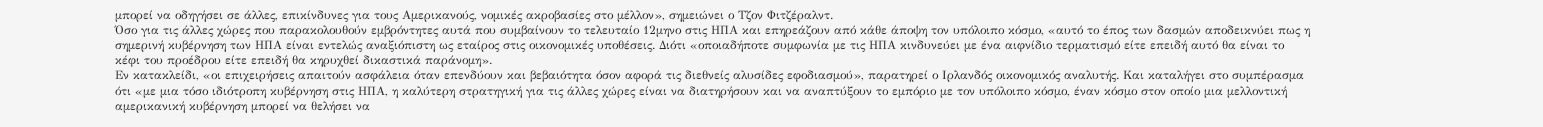μπορεί να οδηγήσει σε άλλες, επικίνδυνες για τους Αμερικανούς, νομικές ακροβασίες στο μέλλον», σημειώνει ο Τζον Φιτζέραλντ.
Όσο για τις άλλες χώρες που παρακολουθούν εμβρόντητες αυτά που συμβαίνουν το τελευταίο 12μηνο στις ΗΠΑ και επηρεάζουν από κάθε άποψη τον υπόλοιπο κόσμο, «αυτό το έπος των δασμών αποδεικνύει πως η σημερινή κυβέρνηση των ΗΠΑ είναι εντελώς αναξιόπιστη ως εταίρος στις οικονομικές υποθέσεις. Διότι «οποιαδήποτε συμφωνία με τις ΗΠΑ κινδυνεύει με ένα αιφνίδιο τερματισμό είτε επειδή αυτό θα είναι το κέφι του προέδρου είτε επειδή θα κηρυχθεί δικαστικά παράνομη».
Εν κατακλείδι, «οι επιχειρήσεις απαιτούν ασφάλεια όταν επενδύουν και βεβαιότητα όσον αφορά τις διεθνείς αλυσίδες εφοδιασμού», παρατηρεί ο Ιρλανδός οικονομικός αναλυτής. Και καταλήγει στο συμπέρασμα ότι «με μια τόσο ιδιότροπη κυβέρνηση στις ΗΠΑ, η καλύτερη στρατηγική για τις άλλες χώρες είναι να διατηρήσουν και να αναπτύξουν το εμπόριο με τον υπόλοιπο κόσμο, έναν κόσμο στον οποίο μια μελλοντική αμερικανική κυβέρνηση μπορεί να θελήσει να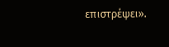επιστρέψει».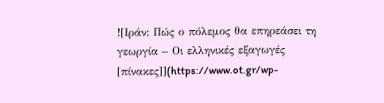![Ιράν: Πώς ο πόλεμος θα επηρεάσει τη γεωργία – Οι ελληνικές εξαγωγές [πίνακες]](https://www.ot.gr/wp-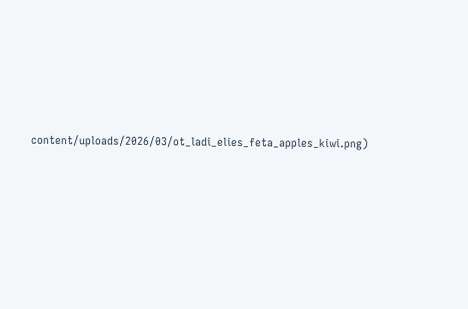content/uploads/2026/03/ot_ladi_elies_feta_apples_kiwi.png)